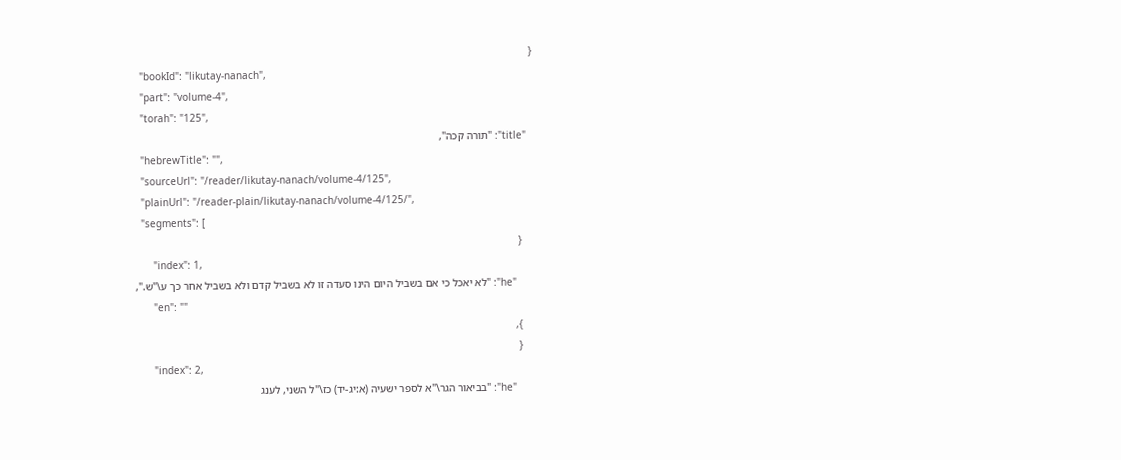{
  "bookId": "likutay-nanach",
  "part": "volume-4",
  "torah": "125",
  "title": "תורה קכה",
  "hebrewTitle": "",
  "sourceUrl": "/reader/likutay-nanach/volume-4/125",
  "plainUrl": "/reader-plain/likutay-nanach/volume-4/125/",
  "segments": [
    {
      "index": 1,
      "he": "לא יאכל כי אם בשביל היום הינו סעדה זו לא בשביל קדם ולא בשביל אחר כך ע\"ש.",
      "en": ""
    },
    {
      "index": 2,
      "he": "בביאור הגר\"א לספר ישעיה (א:יג-יד) כז\"ל השני, לענג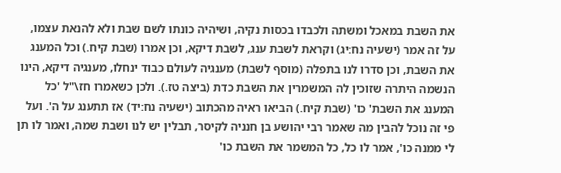את השבת במאכל ומשתה ולכבדו בכסות נקיה, ושיהיה כונתו לשם שבת ולא להנאת עצמו, על זה אמר (ישעיה נח:יג) וקראת לשבת ענג, לשבת דיקא, וכן אמרו (שבת קיח.) וכל המענג את השבת, וכן סדרו לנו בתפלה (מוסף לשבת) מענגיה לעולם כבוד ינחלו, מענגיה דיקא, הינו הנשמה היתרה שזוכין לה המשמרין את השבת כדת (ביצה טז.). ולכן כשאמרו חז\"ל 'כל המענג את השבת' כו' (שבת קיח.) הביאו ראיה מהכתוב (ישעיה נח:יד) אז תתענג על ה'. ועל פי זה נוכל להבין מה שאמר רבי יהושע בן חנניה לקיסר, תבלין יש לנו ושבת שמה, ואמר לו תן לי ממנה כו', אמר לו כל, כל המשמר את השבת כו'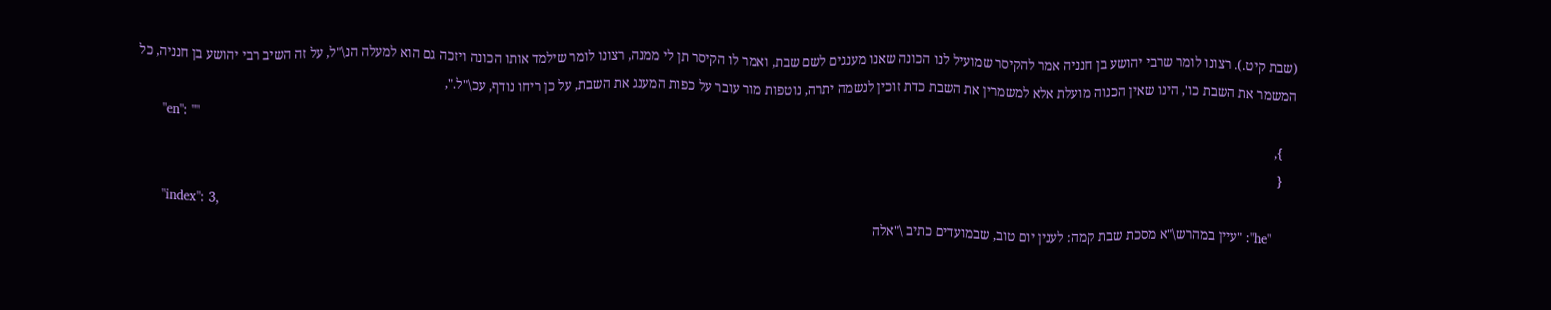(שבת קיט.). רצונו לומר שרבי יהושע בן חנניה אמר להקיסר שמועיל לנו הכונה שאנו מענגים לשם שבת, ואמר לו הקיסר תן לי ממנה, רצונו לומר שילמד אותו הכונה ויזכה גם הוא למעלה הנ\"ל, על זה השיב רבי יהושע בן חנניה, כל המשמר את השבת כו', הינו שאין הכנוה מועלת אלא למשמרין את השבת כדת זוכין לנשמה יתרה, נוטפות מור עובר על כפות המענג את השבת, על כן ריחו נודף, עכ\"ל.",
      "en": ""
    },
    {
      "index": 3,
      "he": "עיין במהרש\"א מסכת שבת קמה: לענין יום טוב, שבמועדים כתיב \"אלה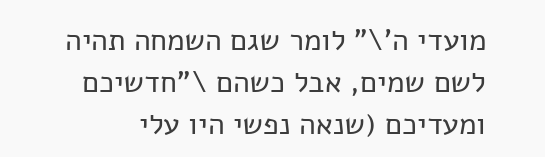מועדי ה'\" לומר שגם השמחה תהיה לשם שמים, אבל כשהם \"חדשיכם ומעדיכם (שנאה נפשי היו עלי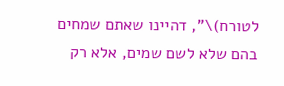לטורח)\", דהיינו שאתם שמחים בהם שלא לשם שמים, אלא רק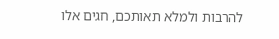להרבות ולמלא תאותכם, חגים אלו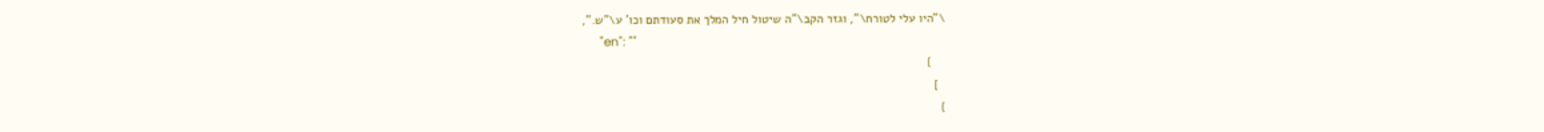\"היו עלי לטורח\", וגזר הקב\"ה שיטול חיל המלך את סעודתם וכו' ע\"ש.",
      "en": ""
    }
  ]
}